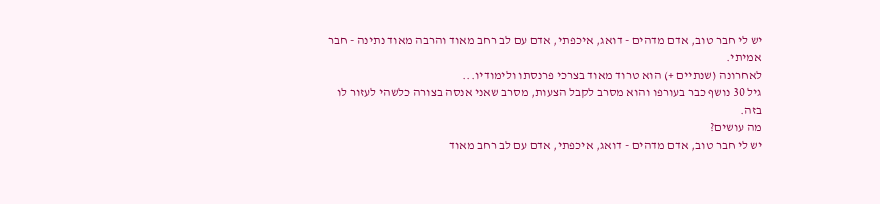יש לי חבר טוב, אדם מדהים - דואג, איכפתי, אדם עם לב רחב מאוד והרבה מאוד נתינה - חבר אמיתי.
לאחרונה (שנתיים +) הוא טרוד מאוד בצרכי פרנסתו ולימודיו...
גיל 30 נושף כבר בעורפו והוא מסרב לקבל הצעות, מסרב שאני אנסה בצורה כלשהי לעזור לו בזה.
מה עושים?
יש לי חבר טוב, אדם מדהים - דואג, איכפתי, אדם עם לב רחב מאוד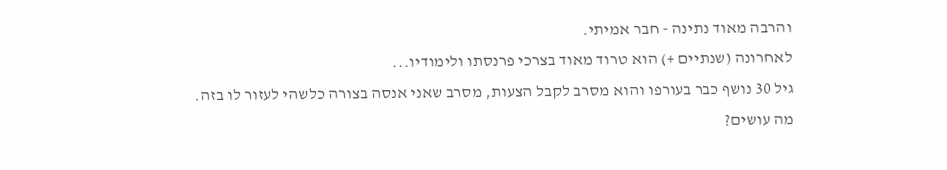והרבה מאוד נתינה - חבר אמיתי.
לאחרונה (שנתיים +) הוא טרוד מאוד בצרכי פרנסתו ולימודיו...
גיל 30 נושף כבר בעורפו והוא מסרב לקבל הצעות, מסרב שאני אנסה בצורה כלשהי לעזור לו בזה.
מה עושים?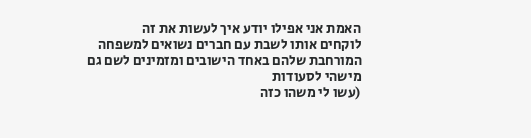האמת אני אפילו יודע איך לעשות את זה
לוקחים אותו לשבת עם חברים נשואים למשפחה המורחבת שלהם באחד הישובים ומזמינים לשם גם מישהי לסעודות
(עשו לי משהו כזה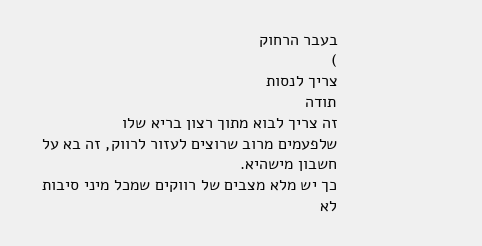בעבר הרחוק
)
צריך לנסות
תודה
זה צריך לבוא מתוך רצון בריא שלו
שלפעמים מרוב שרוצים לעזור לרווק, זה בא על חשבון מישהיא.
כך יש מלא מצבים של רווקים שמכל מיני סיבות לא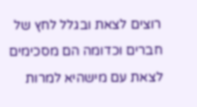רוצים לצאת ובגלל לחץ של חברים וכדומה הם מסכימים לצאת עם מישהיא למרות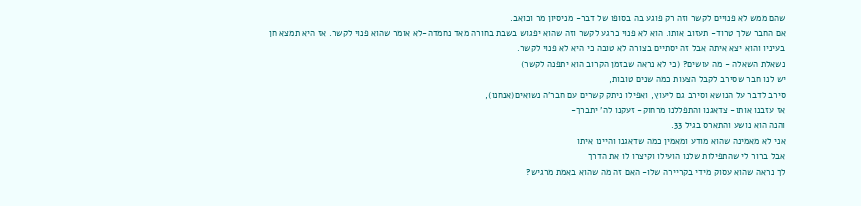שהם ממש לא פנויים לקשר וזה רק פוגע בה בסופו של דבר- מניסיון מר וכואב.
אם החבר שלך טרוד- תעזוב אותו. הוא לא פנוי כרגע לקשר וזה שהוא יפגוש בשבת בחורה מאד נחמדה-לא אומר שהוא פנוי לקשר. אז היא תמצא חן בעיניו והוא יצא איתה אבל זה יסתיים בצורה לא טובה כי היא לא פנוי לקשר.
נשאלת השאלה - מה עושים? (כי לא נראה שבזמן הקרוב הוא יתפנה לקשר)
יש לנו חבר שסירב לקבל הצעות כמה שנים טובות,
סירב לדבר על הנושא וסירב גם ליעוץ, ואפילו ניתק קשרים עם חבר'ה נשואים(אנחנו),
אז עזבנו אותו- צדאגנו והתפללנו מרחוק- זעקנו לה' יתברך-
והנה הוא נושע והתארס בגיל 33.
אני לא מאמינה שהוא מודע ומאמין כמה שדאגנו והיינו איתו
אבל ברור לי שהתפילות שלנו הועילו וקיצרו לו את הדרך
לך נראה שהוא עסוק מידי בקריירה שלו- האם זה מה שהוא באמת מרגיש?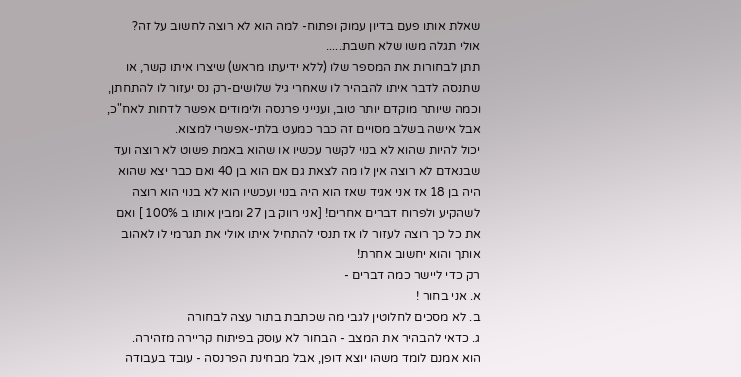שאלת אותו פעם בדיון עמוק ופתוח- למה הוא לא רוצה לחשוב על זה?
אולי תגלה משו שלא חשבת.....
תתן לבחורות את המספר שלו (ללא ידיעתו מראש) שיצרו איתו קשר, או שתנסה לדבר איתו להבהיר לו שאחרי גיל שלושים-רק נס יעזור לו להתחתן, וכמה שיותר מוקדם יותר טוב, וענייני פרנסה ולימודים אפשר לדחות לאח"כ, אבל אישה בשלב מסויים זה כבר כמעט בלתי-אפשרי למצוא.
יכול להיות שהוא לא בנוי לקשר עכשיו או שהוא באמת פשוט לא רוצה ועד שבנאדם לא רוצה אין לו מה לצאת גם אם הוא בן 40 ואם כבר יצא שהוא היה בן 18 אז אני אגיד שאז הוא היה בנוי ועכשיו הוא לא בנוי הוא רוצה לשהקיע ולפרוח דברים אחרים! [אני רווק בן 27 ומבין אותו ב 100% ] ואם את כל כך רוצה לעזור לו אז תנסי להתחיל איתו אולי את תגרמי לו לאהוב אותך והוא יחשוב אחרת!
רק כדי ליישר כמה דברים -
א. אני בחור !
ב. לא מסכים לחלוטין לגבי מה שכתבת בתור עצה לבחורה
ג. כדאי להבהיר את המצב - הבחור לא עוסק בפיתוח קריירה מזהירה.
הוא אמנם לומד משהו יוצא דופן, אבל מבחינת הפרנסה - עובד בעבודה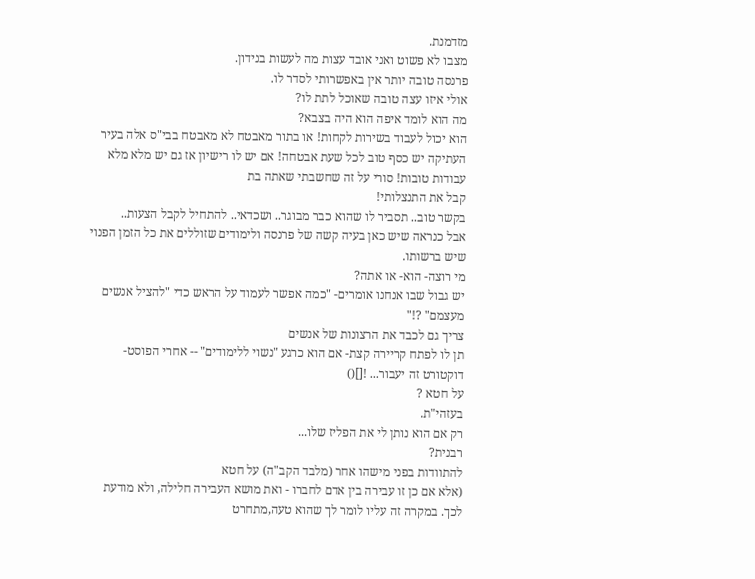מזדמנת.
מצבו לא פשוט ואני אובד עצות מה לעשות בנידון.
פרנסה טובה יותר אין באפשרותי לסדר לו.
אולי איזו עצה טובה שאוכל לתת לו?
מה הוא לומד איפה הוא היה בצבא?
הוא יכול לעבוד בשירות לקחות! או בתור מאבטח לא מאבטח בבי"ס אלה בעיר העתיקה יש כסף טוב לכל שעת אבטחה! אם יש לו רישיון אז גם יש מלא מלא עבודות טובות! סורי על זה שחשבתי שאתה בת
קבל את התנצלותי!
בקשר טוב.. תסביר לו שהוא כבר מבוגר.. ושכדאי.. להתחיל לקבל הצעות..
אבל כנראה שיש כאן בעיה קשה של פרנסה ולימודים שזוללים את כל הזמן הפנוי שיש ברשותו.
מי רוצה- הוא- או אתה?
יש גבול שבו אנחנו אומרים- "כמה אפשר לעמוד על הראש כדי "להציל אנשים מעצמם" ?!"
צריך גם לכבד את הרצונות של אנשים
תן לו לפתח קריירה קצת- אם הוא כרגע "נשוי ללימודים" -- אחרי הפוסט-דוקטורט זה יעבור... ![]()
על חטא ?
בעזהי"ת.
רק אם הוא נותן לי את הפליז שלו...
רבנית?
להתוודות בפני מישהו אחר (מלבד הקב"ה) על חטא
(אלא אם כן זו עבירה בין אדם לחברו - ואת מושא העבירה חלילה, ולא מודעת לכך. במקרה זה עליו לומר לך שהוא טעה,מתחרט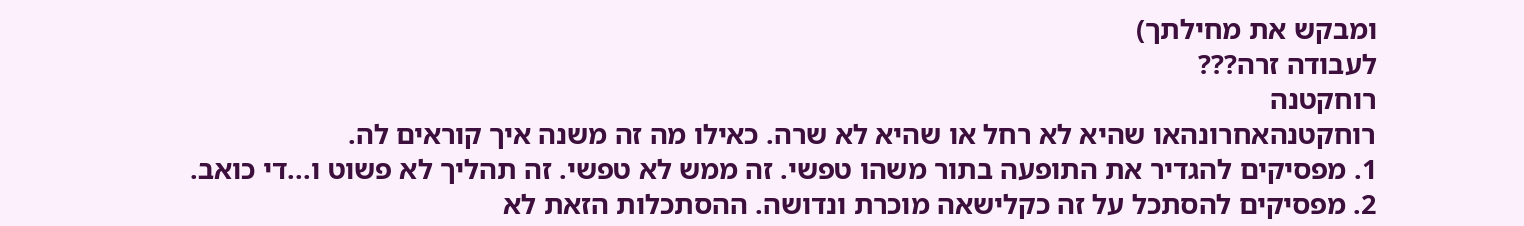ומבקש את מחילתך)
לעבודה זרה???
רוחקטנה
רוחקטנהאחרונהאו שהיא לא רחל או שהיא לא שרה. כאילו מה זה משנה איך קוראים לה.
1. מפסיקים להגדיר את התופעה בתור משהו טפשי. זה ממש לא טפשי. זה תהליך לא פשוט ו...די כואב.
2. מפסיקים להסתכל על זה כקלישאה מוכרת ונדושה. ההסתכלות הזאת לא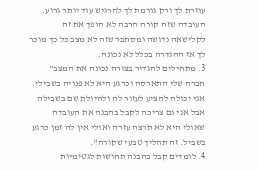עוזרת לך ורק גורמת לך להרגיש עוד יותר גרוע. העובדה שזה קורה הרבה לא הופך את זה לקלישאה נדושה ומסתבר שזה לא מצב כל כך מוכר לך אז ההגדרה בכלל לא נכונה.
3. מתחילים להגדיר בצורה נכונה את המצב" חברה שלי התארסה וכרגע היא לא פנויה בשבילי. אני יכולה להציע לעזור לה ולהיולת שם בשבילה אבל אני גם צריכה לקבל בהבנה את העובדה שאולי היא לא תרצה עזרה ואולי אין לה זמן כרגע בשביל. זה תהליך טבעי שקורה".
4. לומדים קבל בהבנה תחושות לגטימיות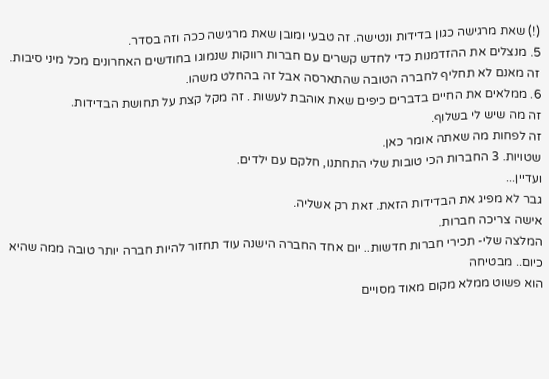(!) שאת מרגישה כגון בדידות ונטישה. זה טבעי ומובן שאת מרגישה ככה וזה בסדר.
5. מנצלים את ההזדמנות כדי לחדש קשרים עם חברות רווקות שנמוגו בחודשים האחרונים מכל מיני סיבות. זה מאנם לא תחליף לחברה הטובה שהתארסה אבל זה בהחלט משהו.
6. ממלאים את החיים בדברים כיפים שאת אוהבת לעשות . זה מקל קצת על תחושת הבדידות.
זה מה שיש לי בשלוף.
זה לפחות מה שאתה אומר כאן.
שטויות. 3 החברות הכי טובות שלי התחתנו, חלקם עם ילדים.
ועדיין...
גבר לא מפיג את הבדידות הזאת. זאת רק אשליה.
אישה צריכה חברות.
המלצה שלי- תכירי חברות חדשות.. יום אחד החברה הישנה עוד תחזור להיות חברה יותר טובה ממה שהיא כיום.. מבטיחה
הוא פשוט ממלא מקום מאוד מסויים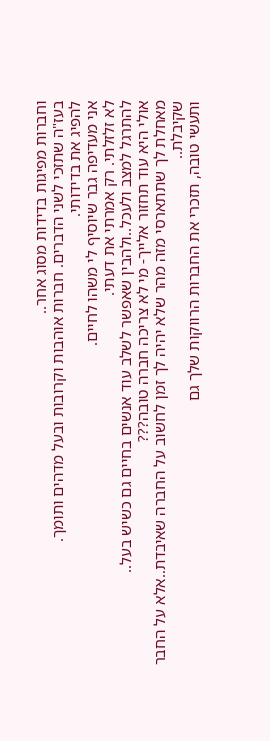וחברות מפיגות בדידות מסוג אחר..
בעז"ה שתזכי לשני הדברים. חברות אוהבות וקרובות ובעל מדהים ותומך.
להפיג את בדידותי.
אני מעדיפה גבר שיוסיף לי משהו לחיים.
לא זלזלתי. רק אמרתי את דעתי.
להתרגל למצב ולעכל..ולהבין שאפשר לשלב עוד אנשים בחיים גם כשיש בעל..
אולי היא עוד תחזור אלייך- מי לא צריכה חברה טובה???
מאחלת לך שתתארסי מזה מהר שלא יהיה לך זמן לחשוב על החברה שאיבדת..אלא על החבר שקיבלת..
ותעשי טובה, תזכרי את החברות הרווקות שלך גם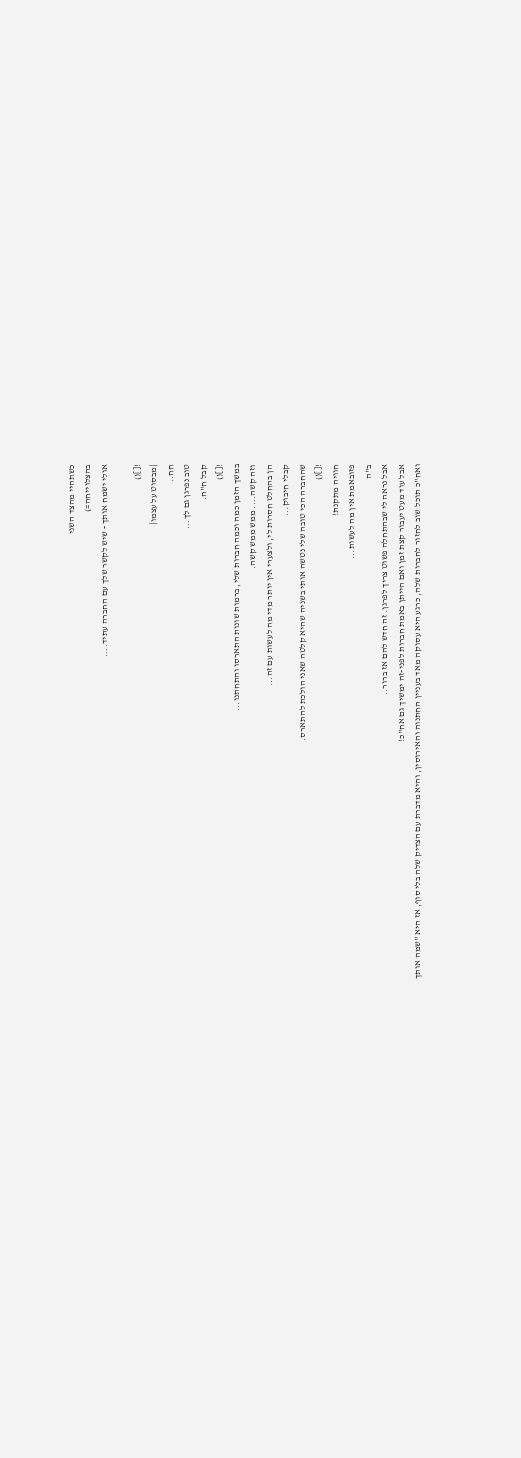כשתהיי מהצד השני
בהצלוייחה=)
אולי ישמח אותך - שיש לקשר שלך עם החברה עתיד....

![]()
|מבסוט על עצמו|
חח..
טוב נפרגן גם לך...
קבל ח"ח.
![]()
במשך הזמן כמה וכמה חברות שלי, ברמות שונות התארסו והתחתנו...
וזה קשה.... ממש ממש קשה.
הן בהחלט חסרות לי, ולצערי אין יותר מדי מה לעשות עם זה...
קבלי חיבוק...
שהחברה הכי טובה שלי נטשה אותי בשניה שהיא קלטה שאני הולכת להתארס.
![]()
חוויה מתקנת!
פזובאמת אין מה לעשות...
ב"ה
אבל נראה לי שבהתחלה פשוט צריך לפרגן. זה חדש להם אז ברור..
אבל עוד מעט יעבור קצת זמן ואם הייתן באמת חברות לפני-זה ימשיך גם אח"כ!
ואח"כ תוכל שוב לחזור לחברות שלה, כרגע היא עסוקה מאד בעניין החתנוה והאירוסין, והיא מדברת עם הצדיק שלה בלי סוף, אז היא "שמה אותך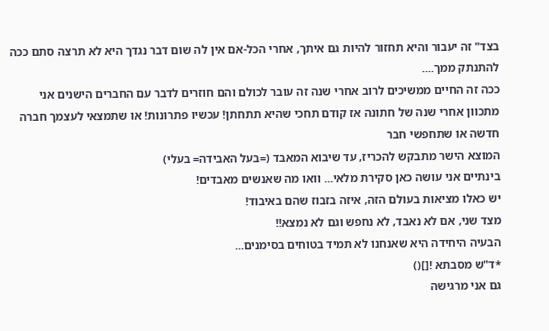בצד" זה יעבור והיא תחזור להיות גם איתך, אחרי הכל-אם אין לה שום דבר נגדך היא לא תרצה סתם ככה להתנתק ממך....
ככה זה החיים ממשיכים לרוב אחרי שנה זה עובר לכולם והם חוזרים לדבר עם החברים הישנים אני מתכוון אחרי שנה של חתונה אז קודם תחכי שהיא תתחתן! עכשיו פתרונות! או שתמצאי לעצמך חברה חדשה או שתחפשי חבר
המוצא הישר מתבקש להכריז, עד שיבוא המאבד (=בעל האבידה= בעלי)
בינתיים אני עושה כאן סקירת מלאי... וואו מה שאנשים מאבדים!
יש כאלו מציאות בעולם הזה, איזה בזבוז שהם באיבוד!
מצד שני, אם לא נאבד, לא נחפש וגם לא נמצא!!
הבעיה היחידה היא שאנחנו לא תמיד בטוחים בסימנים...
*ד"ש מסבתא ![]()
גם אני מרגישה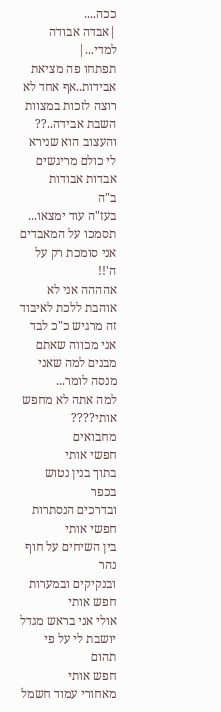ככה....
|אבדה אבודה למדי...|
תפתחו פה מציאת אבידות..אף אחד לא רוצה לזכות במצוות השבת אבידה..??
והעצוב הוא שנירא לי כולם מריגשים אבדות אבודות
ב"ה
בעז"ה עוד ימצאו... תסמכו על המאבדים
אני סומכת רק על ה'!!
אהההה אני לא אוהבת ללכת לאיבוד זה מרגיש כ"כ לבד
אני מכווה שאתם מבנים למה שאני מנסה לומר...
למה אתה לא מחפש אותי????
מחבואים
חפשי אותי
בתוך בנין נטוש בכפר
ובדרכים הנסתרות
חפשי אותי
בין השיחים על חוף נהר
ובנקיקים ובמערות
חפש אותי
אולי אני בראש מגדל
יושבת לי על פי תהום
חפש אותי
מאחורי עמוד חשמל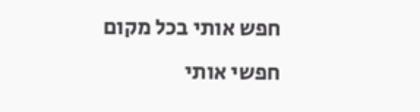חפש אותי בכל מקום
חפשי אותי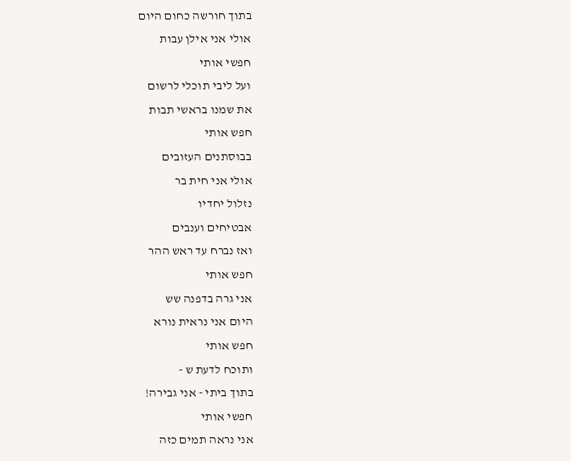בתוך חורשה כחום היום
אולי אני אילן עבות
חפשי אותי
ועל ליבי תוכלי לרשום
את שמנו בראשי תבות
חפש אותי
בבוסתנים העזובים
אולי אני חית בר
נזלול יחדיו
אבטיחים וענבים
ואז נברח עד ראש ההר
חפש אותי
אני גרה בדפנה שש
היום אני נראית נורא
חפש אותי
ותוכח לדעת ש -
בתוך ביתי - אני גבירה!
חפשי אותי
אני נראה תמים כזה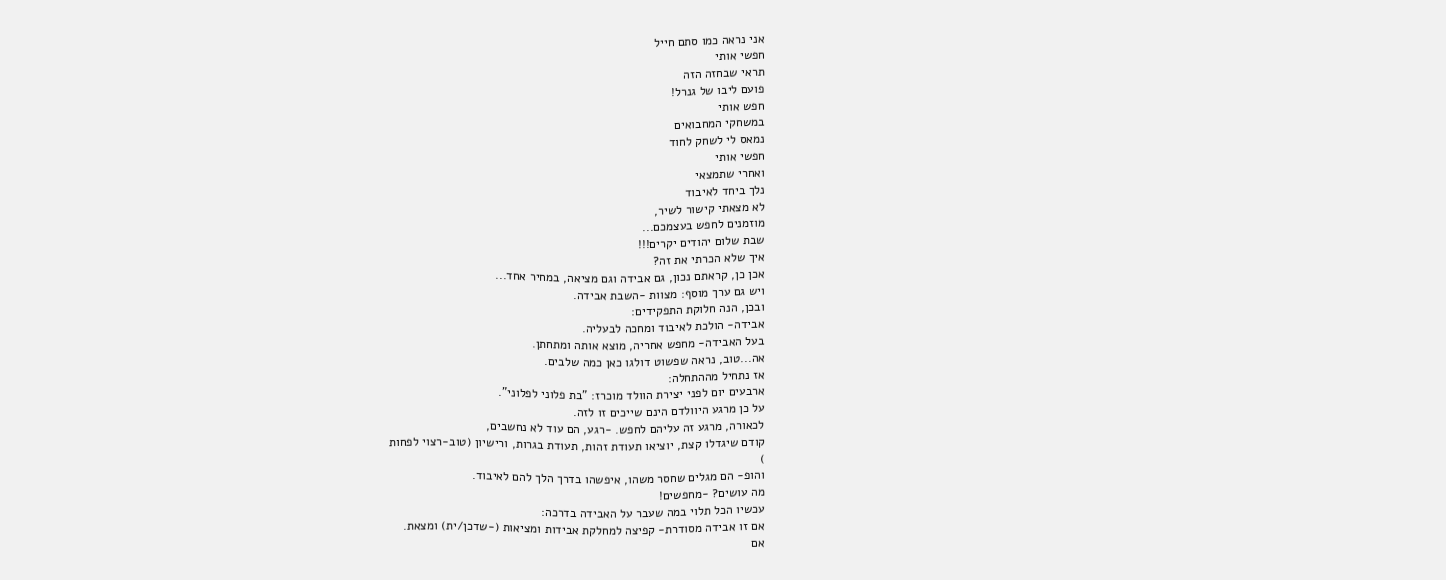אני נראה כמו סתם חייל
חפשי אותי
תראי שבחזה הזה
פועם ליבו של גנרל!
חפש אותי
במשחקי המחבואים
נמאס לי לשחק לחוד
חפשי אותי
ואחרי שתמצאי
נלך ביחד לאיבוד
לא מצאתי קישור לשיר,
מוזמנים לחפש בעצמכם...
שבת שלום יהודים יקרים!!!
איך שלא הכרתי את זה?
אכן כן, קראתם נכון, גם אבידה וגם מציאה, במחיר אחד...
ויש גם ערך מוסף: מצוות -השבת אבידה.
ובכן, הנה חלוקת התפקידים:
אבידה- הולכת לאיבוד ומחכה לבעליה.
בעל האבידה- מחפש אחריה, מוצא אותה ומתחתן.
אה...טוב, נראה שפשוט דולגו כאן כמה שלבים.
אז נתחיל מההתחלה:
ארבעים יום לפני יצירת הוולד מוכרז: "בת פלוני לפלוני".
על כן מרגע היוולדם הינם שייכים זו לזה.
לכאורה, מרגע זה עליהם לחפש. -רגע, הם עוד לא נחשבים,
קודם שיגדלו קצת, יוציאו תעודת זהות, תעודת בגרות, ורישיון (טוב-רצוי לפחות
)
והופ- הם מגלים שחסר משהו, איפשהו בדרך הלך להם לאיבוד.
מה עושים? -מחפשים!
עכשיו הכל תלוי במה שעבר על האבידה בדרכה:
אם זו אבידה מסודרת- קפיצה למחלקת אבידות ומציאות (-שדכן/ית) ומצאת.
אם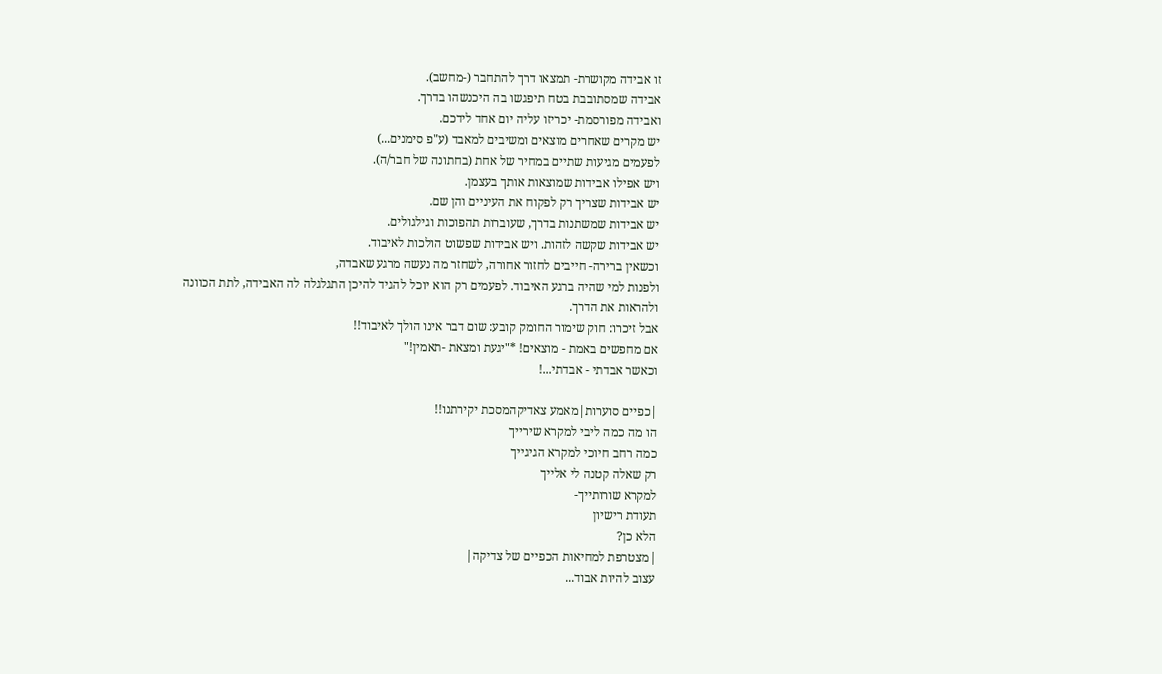זו אבידה מקושרת- תמצאו דרך להתחבר (-מחשב).
אבידה שמסתובבת בטח תיפגשו בה היכנשהו בדרך.
ואבידה מפורסמת- יכריזו עליה יום אחד לידכם.
יש מקרים שאחרים מוצאים ומשיבים למאבד (ע"פ סימנים...)
לפעמים מגיעות שתיים במחיר של אחת (בחתונה של חבר/ה).
ויש אפילו אבידות שמוצאות אותך בעצמן.
יש אבידות שצריך רק לפקוח את העיניים והן שם.
יש אבידות שמשתנות בדרך, שעוברות תהפוכות וגילגולים.
יש אבידות שקשה לזהות. ויש אבידות שפשוט הולכות לאיבוד.
וכשאין ברירה- חייבים לחזור אחורה, לשחזר מה נעשה מרגע שאבדה,
ולפנות למי שהיה ברגע האיבוד. לפעמים רק הוא יוכל להגיד להיכן התגלגלה לה האבידה, לתת הכוונה ולהראות את הדרך.
אבל זיכרו: חוק שימור החומק קובע: שום דבר אינו הולך לאיבוד!!
אם מחפשים באמת - מוצאים! *"יגעת ומצאת -תאמין!"
וכאשר אבדתי - אבדתי...!

|כפיים סוערות|מאמע צאדיקהמסכת יקירתנו!!
הו מה כמה ליבי למקרא שירייך
כמה רחב חיוכי למקרא הגיגייך
רק שאלה קטנה לי אלייך
למקרא שורותייך-
תעודת רישיון
הלא כן?
|מצטרפת למחיאות הכפיים של צדיקה|
עצוב להיות אבוד...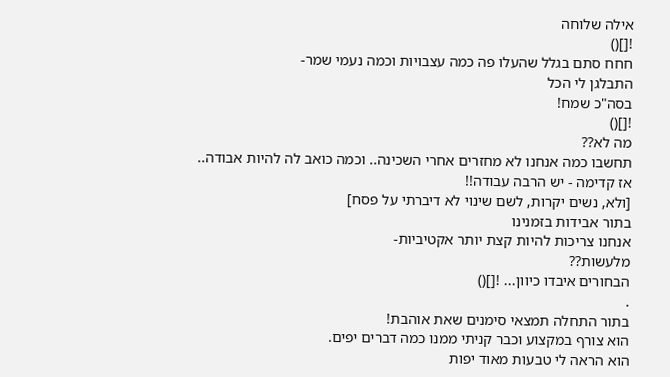אילה שלוחה
![]()
חחח סתם בגלל שהעלו פה כמה עצבויות וכמה נעמי שמר-
התבלגן לי הכל
בסה"כ שמח!
![]()
מה לא??
תחשבו כמה אנחנו לא מחזרים אחרי השכינה.. וכמה כואב לה להיות אבודה..
אז קדימה - יש הרבה עבודה!!
[ולא, נשים יקרות, לשם שינוי לא דיברתי על פסח]
בתור אבידות בזמנינו
אנחנו צריכות להיות קצת יותר אקטיביות-
מלעשות??
הבחורים איבדו כיוון... ![]()
.
בתור התחלה תמצאי סימנים שאת אוהבת!
הוא צורף במקצוע וכבר קניתי ממנו כמה דברים יפים.
הוא הראה לי טבעות מאוד יפות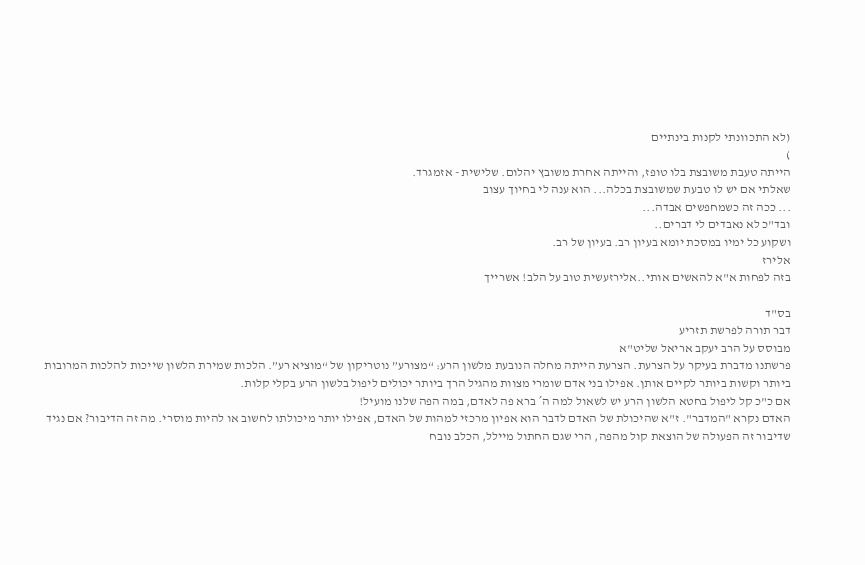(לא התכוונתי לקנות בינתיים
)
הייתה טעבת משובצת בלו טופז, והייתה אחרת משובץ יהלום. שלישית - אזמגרד.
שאלתי אם יש לו טבעת שמשובצת בכלה... הוא ענה לי בחיוך עצוב
... ככה זה כשמחפשים אבדה...
ובד"כ לא נאבדים לי דברים..
ושקוע כל ימיו במסכת יומא בעיון רב. בעיון של רב.
אלירז
בזה לפחות א"א להאשים אותי..אלירזעשית טוב על הלב! אשרייך

בס"ד
דבר תורה לפרשת תזריע
מבוסס על הרב יעקב אריאל שליט"א
פרשתנו מדברת בעיקר על הצרעת. הצרעת הייתה מחלה הנובעת מלשון הרע: “מצורע” נוטריקון של “מוציא רע”. הלכות שמירת הלשון שייכות להלכות המרובות ביותר וקשות ביותר לקיים אותן. אפילו בני אדם שומרי מצוות מהגיל הרך ביותר יכולים ליפול בלשון הרע בקלי קלות.
אם כ"כ קל ליפול בחטא הלשון הרע יש לשאול למה ה´ ברא פה לאדם, במה הפה שלנו מועיל!
האדם נקרא "המדבר". ז"א שהיכולת של האדם לדבר הוא אפיון מרכזי למהות של האדם, אפילו יותר מיכולתו לחשוב או להיות מוסרי. מה זה הדיבור? אם נגיד שדיבור זה הפעולה של הוצאת קול מהפה, הרי שגם החתול מיילל, הכלב נובח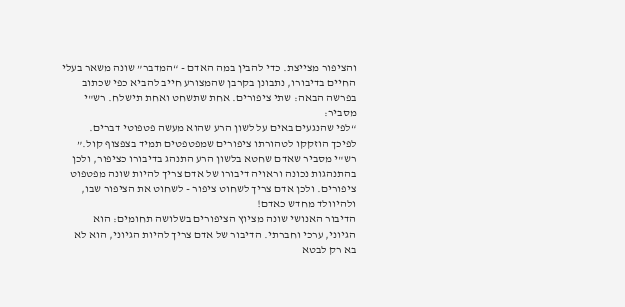והציפור מצייצת. כדי להבין במה האדם - “המדבר” שונה משאר בעלי החיים בדיבורו, נתבונן בקרבן שהמצורע חייב להביא כפי שכתוב בפרשה הבאה: שתי ציפורים. אחת שתשחט ואחת תישלח. רש"י מסביר:
“לפי שהנגעים באים על לשון הרע שהוא מעשה פטפוטי דברים. לפיכך הוזקקו לטהורתו ציפורים שמפטפטים תמיד בצפצוף קול.”
רש"י מסביר שאדם שחטא בלשון הרע התנהג בדיבורו כציפור, ולכן בהתנהגות נכונה וראויה דיבורו של אדם צריך להיות שונה מפטפוט ציפורים. ולכן אדם צריך לשחוט ציפור - לשחוט את הציפור שבו, ולהיוולד מחדש כאדם!
הדיבור האנושי שונה מציוץ הציפורים בשלושה תחומים: הוא הגיוני, ערכי וחברתי. הדיבור של אדם צריך להיות הגיוני, הוא לא בא רק לבטא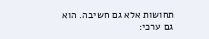תחושות אלא גם חשיבה. הוא גם ערכי: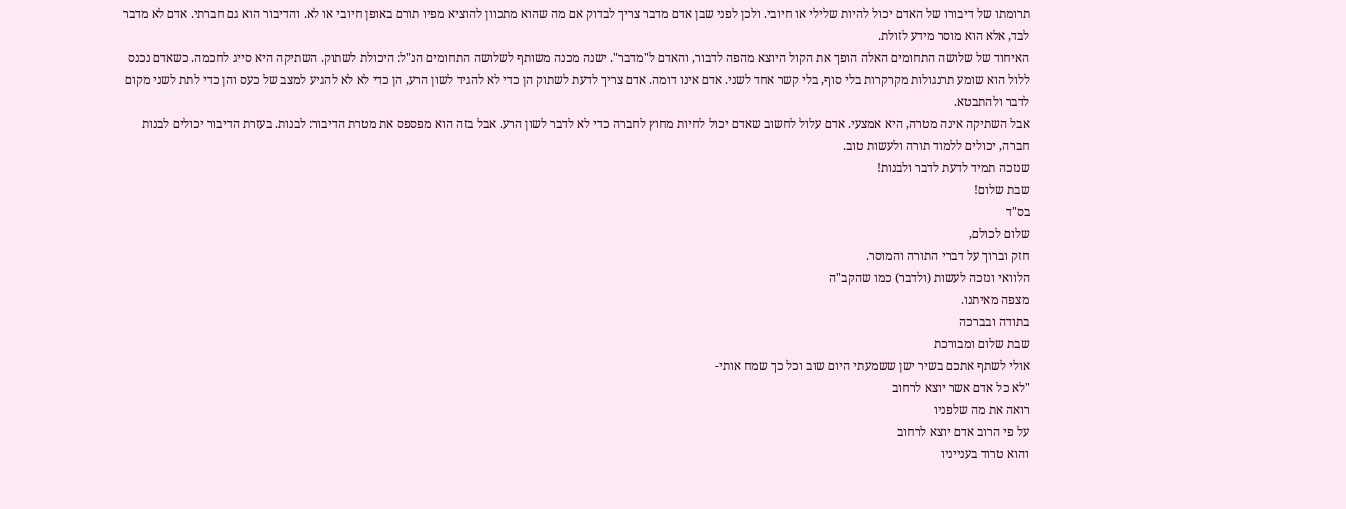תרומתו של דיבורו של האדם יכול להיות שלילי או חיובי. ולכן לפני שבן אדם מדבר צריך לבדוק אם מה שהוא מתכוון להוציא מפיו תורם באופן חיובי או לא. והדיבור הוא גם חברתי. אדם לא מדבר לבד, אלא הוא מוסר מידע לזולת.
האיחוד של שלושה התחומים האלה הופך את הקול היוצא מהפה לדבור, והאדם ל"מדבר". ישנה מכנה משותף לשלושה התחומים הנ"ל: היכולת לשתוק. השתיקה היא סייג לחכמה. כשאדם נכנס ללול הוא שומע תרנגולות מקרקרות בלי סוף, בלי קשר אחד לשני. אדם אינו דומה. אדם צריך לדעת לשתוק הן כדי לא להגיד לשון הרע, הן כדי לא לא להגיע למצב של כעס והן כדי לתת לשני מקום לדבר ולהתבטא.
אבל השתיקה אינה מטרה, היא אמצעי. אדם עלול לחשוב שאדם יכול לחיות מחוץ לחברה כדי לא לדבר לשון הרע. אבל בזה הוא מפספס את מטרת הדיבור: לבנות. בעזרת הדיבור יכולים לבנות חברה, יכולים ללמוד תורה ולעשות טוב.
שנזכה תמיד לדעת לדבר ולבנות!
שבת שלום!
בס"ד
שלום לכולם,
חזק וברוך על דברי התורה והמוסר.
הלוואי ונזכה לעשות (ולדבר) כמו שהקב"ה
מצפה מאיתנו.
בתודה ובברכה
שבת שלום ומבורכת
אולי לשתף אתכם בשיר ישן ששמעתי היום שוב וכל כך שמח אותי-
"לא כל אדם אשר יוצא לרחוב
רואה את מה שלפניו
על פי הרוב אדם יוצא לרחוב
והוא טרוד בענייניו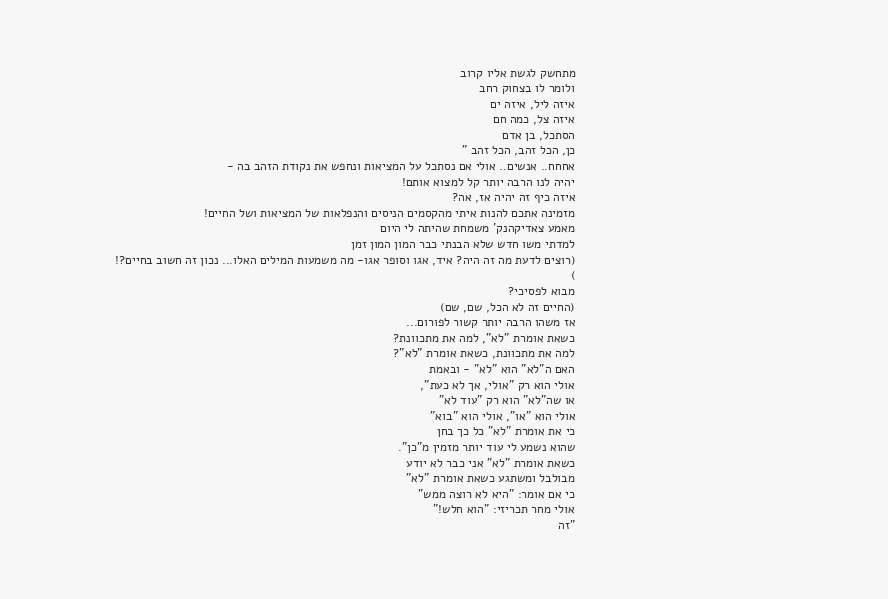מתחשק לגשת אליו קרוב
ולומר לו בצחוק רחב
איזה ליל, איזה ים
איזה צל, כמה חם
הסתכל, בן אדם
כן, הכל זהב, הכל זהב "
אחחח.. אנשים.. אולי אם נסתכל על המציאות ונחפש את נקודת הזהב בה -
יהיה לנו הרבה יותר קל למצוא אותם!
איזה כיף זה יהיה אז, אה?
מזמינה אתכם להנות איתי מהקסמים הניסים והנפלאות של המציאות ושל החיים!
מאמע צאדיקהנק' משמחת שהיתה לי היום
למדתי משו חדש שלא הבנתי כבר המון המון זמן
(רוצים לדעת מה זה היה? איד, אגו וסופר אגו- מה משמעות המילים האלו... נכון זה חשוב בחיים?!
)
מבוא לפסיכי?
(החיים זה לא הכל, שם, שם)
אז משהו הרבה יותר קשור לפורום...
כשאת אומרת "לא", למה את מתכוונת?
למה את מתכוונת, כשאת אומרת "לא"?
האם ה"לא" הוא "לא" - ובאמת
אולי הוא רק "אולי, אך לא כעת",
או שה"לא" הוא רק "עוד לא"
אולי הוא "או", אולי הוא "בוא"
כי את אומרת "לא" כל כך בחן
שהוא נשמע לי עוד יותר מזמין מ"כן".
כשאת אומרת "לא" אני כבר לא יודע
מבולבל ומשתגע כשאת אומרת "לא"
כי אם אומר: "היא לא רוצה ממש"
אולי מחר תכריזי: "הוא חלש!"
"זה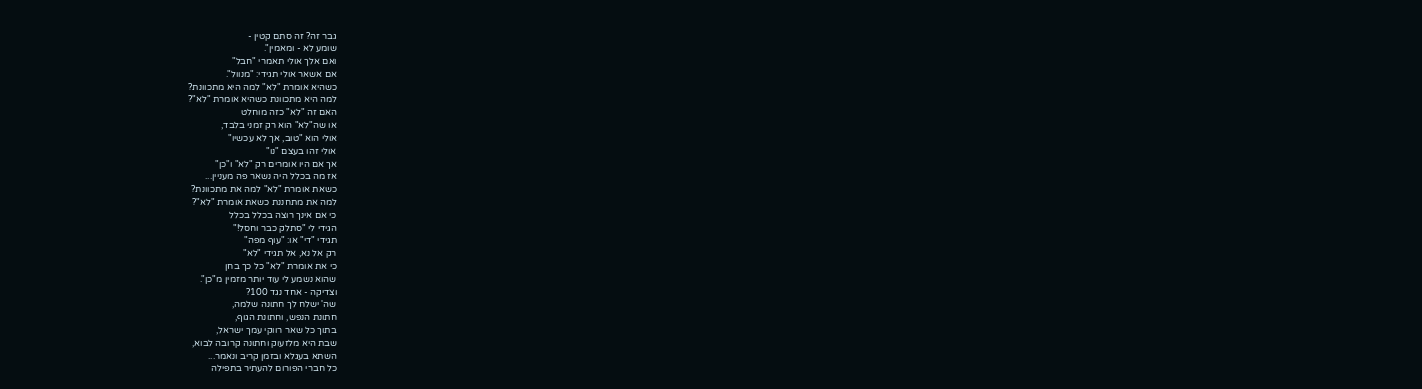גבר זה? זה סתם קטין -
שומע לא - ומאמין".
ואם אלך אולי תאמרי "חבל"
אם אשאר אולי תגידי: "מנוול".
כשהיא אומרת "לא" למה היא מתכוונת?
למה היא מתכוונת כשהיא אומרת "לא"?
האם זה "לא" כזה מוחלט
או שה"לא" הוא רק זמני בלבד,
אולי הוא "טוב, אך לא עכשיו"
אולי זהו בעצם "נו"
אך אם היו אומרים רק "לא" ו"כן"
אז מה בכלל היה נשאר פה מעניין...
כשאת אומרת "לא" למה את מתכוונת?
למה את מתחננת כשאת אומרת "לא"?
כי אם אינך רוצה בכלל בכלל
הגידי לי "סתלק כבר וחסל!"
תגידי "די" או: "עוף מפה"
רק אל נא, אל תגידי "לא"
כי את אומרת "לא" כל כך בחן
שהוא נשמע לי עוד יותר מזמין מ"כן".
וצדיקה - אחד נגד 100?
שה' ישלח לך חתונה שלמה,
חתונת הנפש, וחתונת הגוף,
בתוך כל שאר רווקי עמך ישראל,
שבת היא מלזעוק וחתונה קרובה לבוא,
השתא בעגלא ובזמן קריב ונאמר...
כל חברי הפורום להעתיר בתפילה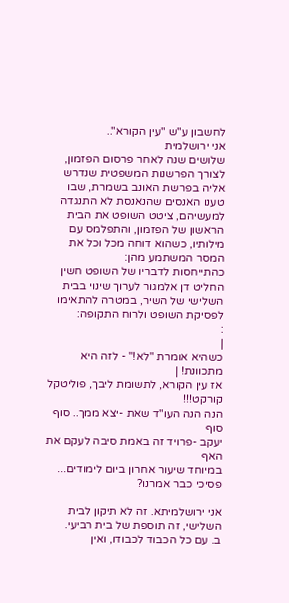לחשבון ע"ש "עין הקורא"..
אני ירושלמית
שלושים שנה לאחר פרסום הפזמון, לצורך הפרשנות המשפטית שנדרש אליה בפרשת האונב בשמרת, שבו טענו האנסים שהנאנסת לא התנגדה למעשיהם, ציטט השופט את הבית הראשון של הפזמון, והתפלמס עם מילותיו, כשהוא דוחה מכל וכל את המסר המשתמע מהן:
כהתייחסות לדבריו של השופט חשין החליט דן אלמגור לערוך שינוי בבית השלישי של השיר, במטרה להתאימו לפסיקת השופט ולרוח התקופה:
:
|
כשהיא אומרת "לא!" - לזה היא מתכוונת! |
אז עין הקורא, לתשומת ליבך, פוליטקל קורקט!!!
הנה הנה העו"ד שאת -יצא ממך.. סוף סוף
יעקב -פרויד זה באמת סיבה לעקם את האף
במיוחד שיעור אחרון ביום לימודים... פסיכי כבר אמרנו?

אני ירושלמיתא. זה לא תיקון לבית השלישי, זה תוספת של בית רביעי.
ב. עם כל הכבוד לכבודו, ואין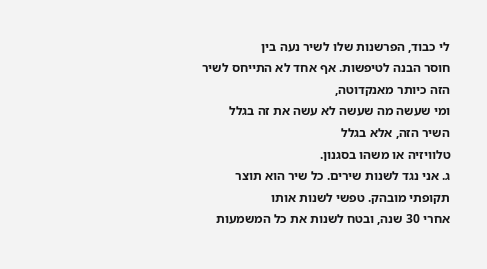לי כבוד, הפרשנות שלו לשיר נעה בין
חוסר הבנה לטיפשות. אף אחד לא התייחס לשיר הזה כיותר מאנקדוטה,
ומי שעשה מה שעשה לא עשה את זה בגלל השיר הזה, אלא בגלל
טלוויזיה או משהו בסגנון.
ג. אני נגד לשנות שירים. כל שיר הוא תוצר תקופתי מובהק. טפשי לשנות אותו
אחרי 30 שנה, ובטח לשנות את כל המשמעות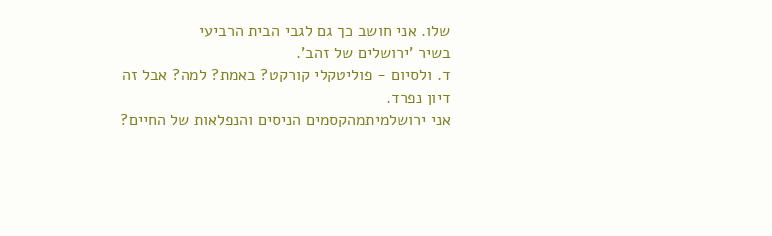שלו. אני חושב כך גם לגבי הבית הרביעי
בשיר 'ירושלים של זהב'.
ד. ולסיום - פוליטקלי קורקט? באמת? למה? אבל זה דיון נפרד.
אני ירושלמיתמהקסמים הניסים והנפלאות של החיים?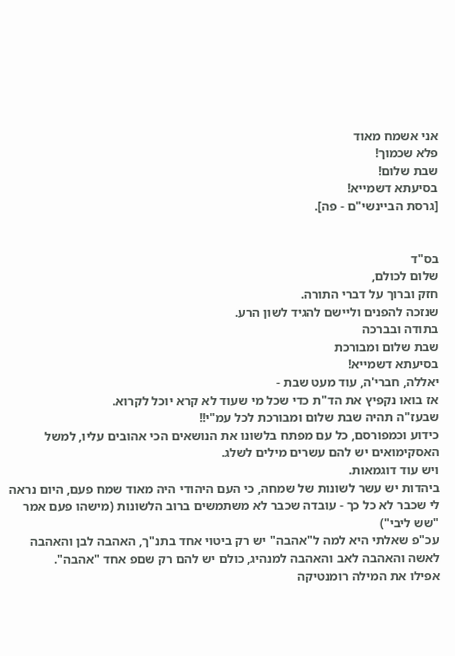אני אשמח מאוד
פלא שכמוך!
שבת שלום!
בסיעתא דשמייא!
[גרסת הביינשי"ם - פה].


בס"ד
שלום לכולם,
חזק וברוך על דברי התורה.
שנזכה להפנים וליישם להגיד לשון הרע.
בתודה ובברכה
שבת שלום ומבורכת
בסיעתא דשמייא!
יאללה, חברי'ה, עוד מעט שבת -
אז בואו נקפיץ את הד"ת כדי שכל מי שעוד לא קרא יוכל לקרוא.
שבעז"ה תהיה שבת שלום ומבורכת לכל עמ"י!!
כידוע וכמפורסם, כל עם מפתח בלשונו את הנושאים הכי אהובים עליו, למשל האסקימואים יש להם עשרים מילים לשלג.
ויש עוד דוגמאות.
ביהדות יש עשר לשונות של שמחה, כי העם היהודי היה מאוד שמח פעם, היום נראה לי שכבר לא כל כך - עובדה שכבר לא משתמשים ברוב הלשונות (מישהו פעם אמר "שש ליבי")
עכ"פ שאלתי היא למה ל"אהבה" יש רק ביטוי אחד בתנ"ך, האהבה לבן והאהבה לאשה והאהבה לאב והאהבה למנהיג, כולם יש להם רק שםפ אחד "אהבה".
אפילו את המילה רומנטיקה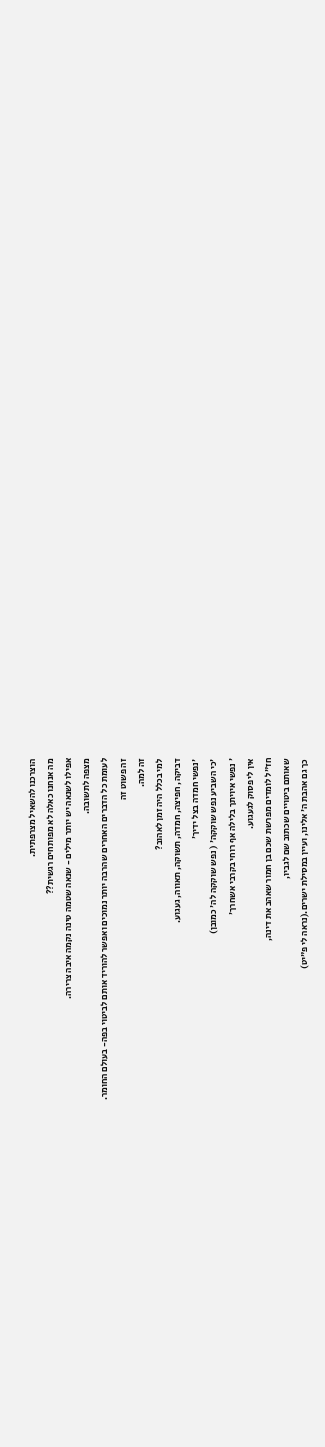הוצרכנו להשאיל מצרפתית.
מה אנחנו כאלה לא מפותחים רגשית??
אפילו לשנאה יש יותר מילים - שנאה שטמה טינה נקמה איבה צרירה.
מצפה לתשובה.
לעומת כל הדברים האחרים שהרבה יותר נמוכים ואפשר להוריד אותם לביטוי בפה- בעולם החומר.
זה פשוט זה
זה למה.
למי בכלל היה זמן לאהוב?
דביקה, חפיצה, חמדה, תשוקה, תאווה, געגוע.
'נפשי חמדה בצל ידיך'
'כי השביע נפש שוקקה' ( נפש שוקקה לה' כמובן)
' נפשי איויתך בלילה אף רוחי בקרבי אשחרך'
אין לי פסוק לגעגוע.
חז"ל לומדים מפרשת שכם בן חמור שאהב את דינה,
שאותם ביטויים שכתוב שם לגביו,
כך גם אהבת ה' אלינו, ועיין במסילת ישרים.(נראה לי פ"יט)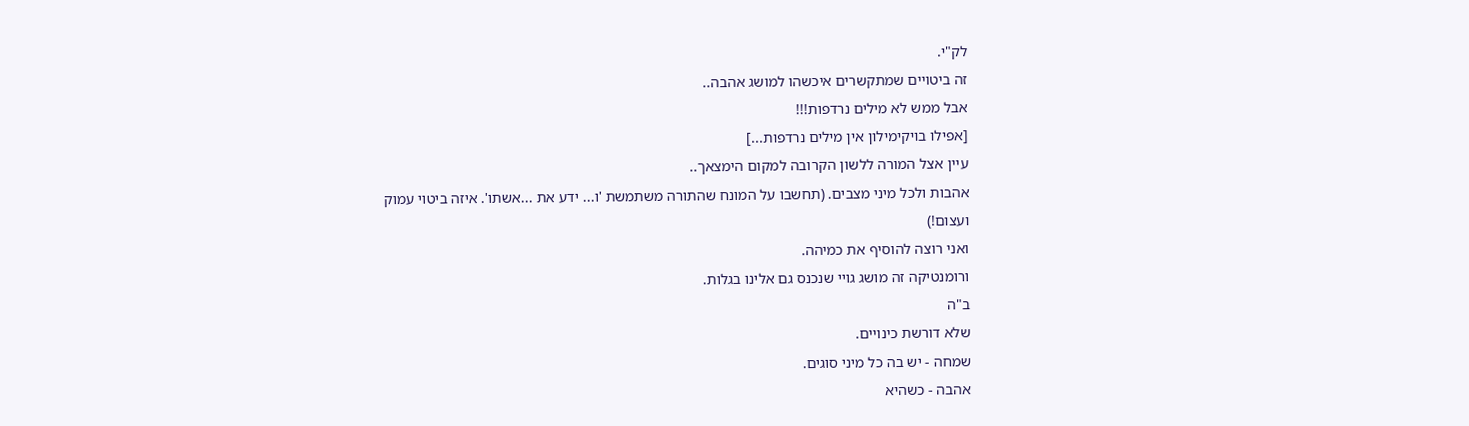לק"י.
זה ביטויים שמתקשרים איכשהו למושג אהבה..
אבל ממש לא מילים נרדפות!!!
[אפילו בויקימילון אין מילים נרדפות...]
עיין אצל המורה ללשון הקרובה למקום הימצאך..
אהבות ולכל מיני מצבים. (תחשבו על המונח שהתורה משתמשת 'ו... ידע את ...אשתו'. איזה ביטוי עמוק ועצום!)
ואני רוצה להוסיף את כמיהה.
ורומנטיקה זה מושג גויי שנכנס גם אלינו בגלות.
ב"ה
שלא דורשת כינויים.
שמחה - יש בה כל מיני סוגים.
אהבה - כשהיא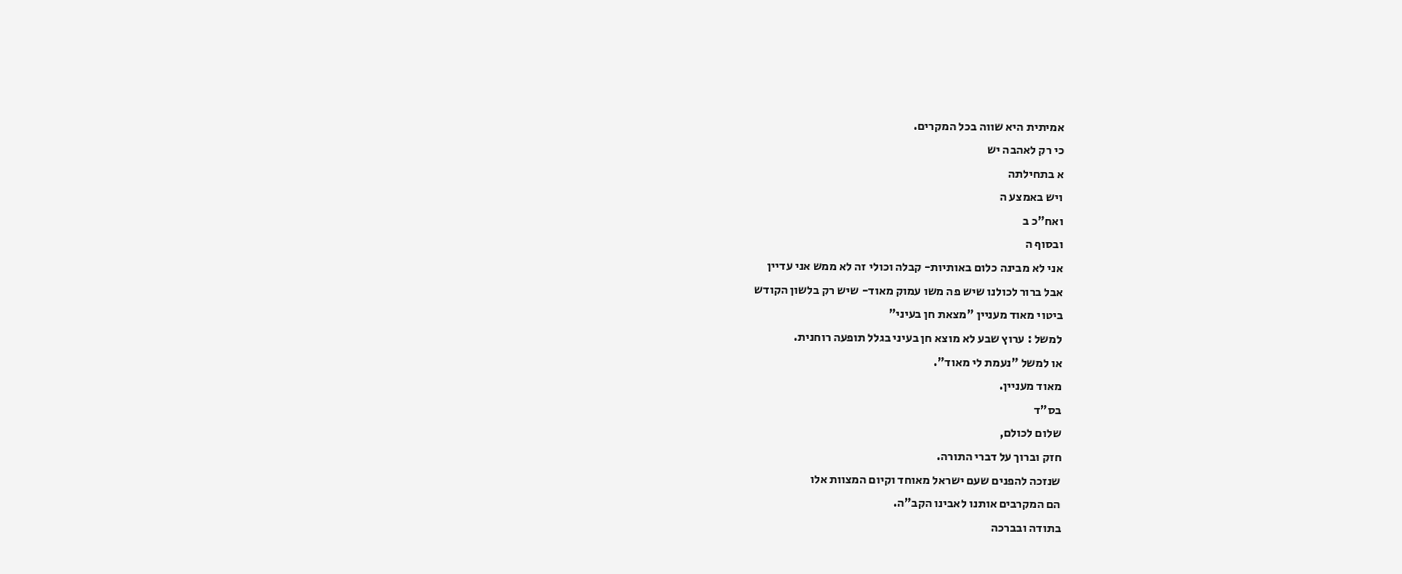אמיתית היא שווה בכל המקרים.
כי רק לאהבה יש
א בתחילתה
ויש באמצע ה
ואח"כ ב
ובסוף ה
אני לא מבינה כלום באותיות- קבלה וכולי זה לא ממש אני עדיין
אבל ברור לכולנו שיש פה משו עמוק מאוד- שיש רק בלשון הקודש
ביטוי מאוד מעניין "מצאת חן בעיני"
למשל : ערוץ שבע לא מוצא חן בעיני בגלל תופעה רוחנית.
או למשל "נעמת לי מאוד".
מאוד מעניין.
בס"ד
שלום לכולם,
חזק וברוך על דברי התורה.
שנזכה להפנים שעם ישראל מאוחד וקיום המצוות אלו
הם המקרבים אותנו לאבינו הקב"ה.
בתודה ובברכה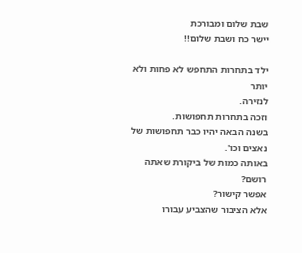שבת שלום ומבורכת
יישר כח ושבת שלום!!

ילד בתחרות התחפש לא פחות ולא יותר
לנזירה.
וזכה בתחרות תחפושות.
בשנה הבאה יהיו כבר תחפושות של נאצים וכו'.
באותה כמות של ביקורת שאתה רושם?
אפשר קישור?
אלא הציבור שהצביע עבורו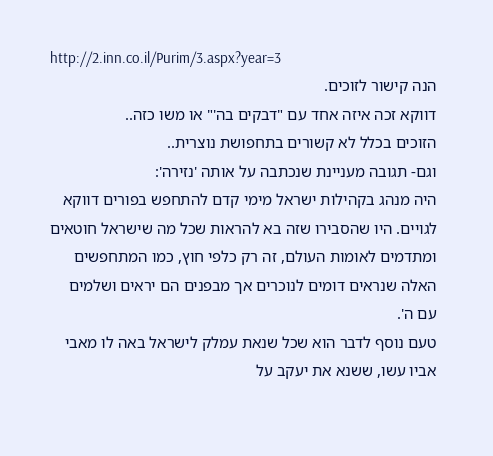http://2.inn.co.il/Purim/3.aspx?year=3
הנה קישור לזוכים.
דווקא זכה איזה אחד עם "דבקים בה'" או משו כזה..
הזוכים בכלל לא קשורים בתחפושת נוצרית..
וגם- תגובה מעניינת שנכתבה על אותה 'נזירה':
היה מנהג בקהילות ישראל מימי קדם להתחפש בפורים דווקא לגויים. היו שהסבירו שזה בא להראות שכל מה שישראל חוטאים ומתדמים לאומות העולם, זה רק כלפי חוץ, כמו המתחפשים האלה שנראים דומים לנוכרים אך מבפנים הם יראים ושלמים עם ה'.
טעם נוסף לדבר הוא שכל שנאת עמלק לישראל באה לו מאבי אביו עשו, ששנא את יעקב על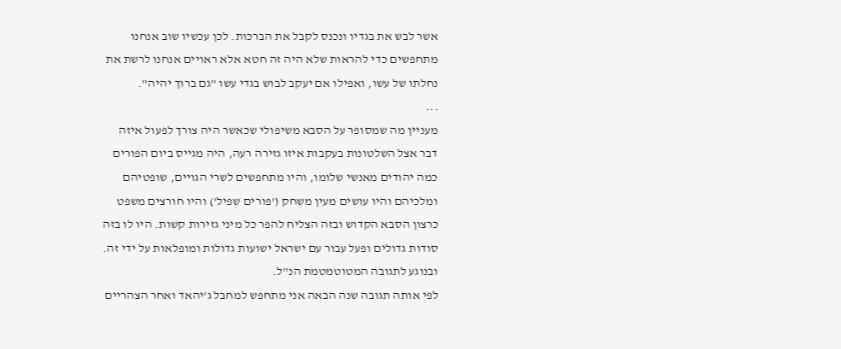אשר לבש את בגדיו ונכנס לקבל את הברכות. לכן עכשיו שוב אנחנו מתחפשים כדי להראות שלא היה זה חטא אלא ראויים אנחנו לרשת את נחלתו של עשו, ואפילו אם יעקב לבוש בגדי עשו "גם ברוך יהיה".
...
מעניין מה שמסופר על הסבא משיפולי שכאשר היה צורך לפעול איזה דבר אצל השלטונות בעקבות איזו גזירה רעה, היה מגייס ביום הפורים כמה יהודים מאנשי שלומו, והיו מתחפשים לשרי הגויים, שופטיהם ומלכיהם והיו עושים מעין משחק ('פורים שפיל') והיו חורצים משפט כרצון הסבא הקדוש ובזה הצליח להפר כל מיני גזירות קשות. היו לו בזה סודות גדולים ופעל עבור עם ישראל ישועות גדולות ומופלאות על ידי זה.
ובנוגע לתגובה המטוטמטמת הנ"ל.
לפי אותה תגובה שנה הבאה אני מתחפש למחבל ג'יהאד ואחר הצהריים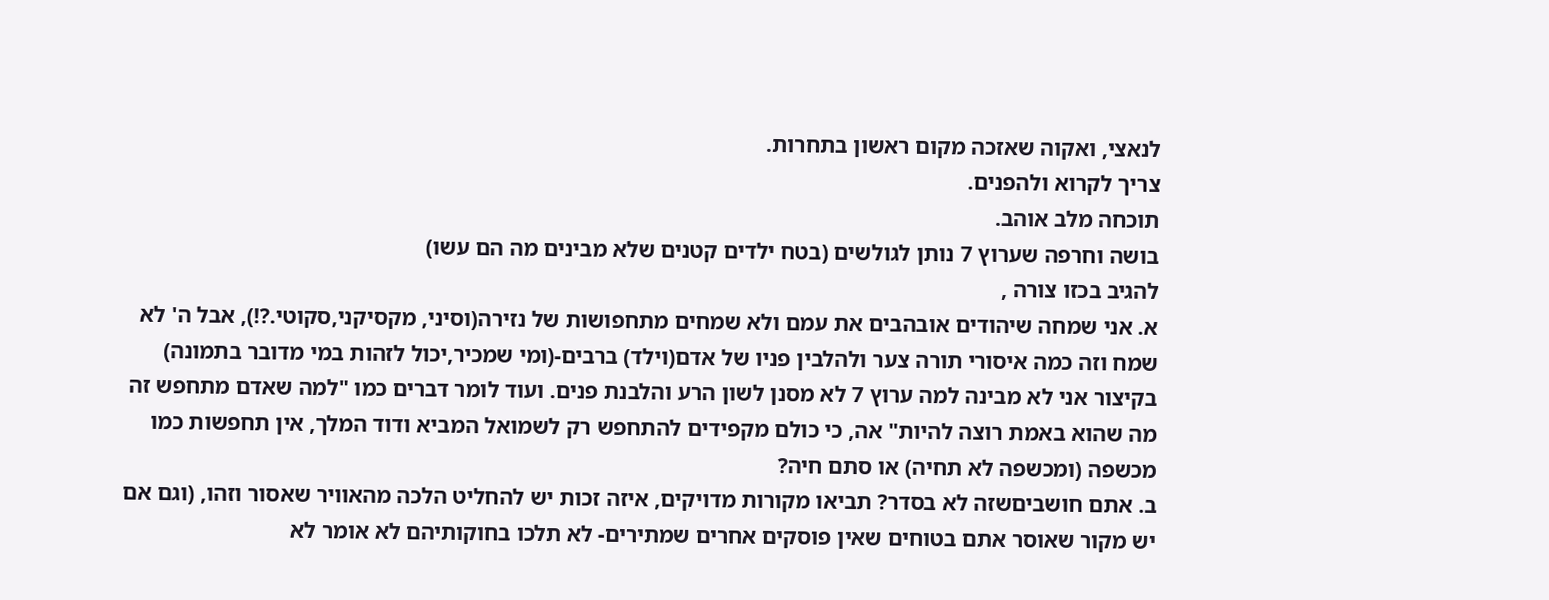לנאצי, ואקוה שאזכה מקום ראשון בתחרות.
צריך לקרוא ולהפנים.
תוכחה מלב אוהב.
בושה וחרפה שערוץ 7 נותן לגולשים (בטח ילדים קטנים שלא מבינים מה הם עשו)
להגיב בכזו צורה ,
א. אני שמחה שיהודים אובהבים את עמם ולא שמחים מתחפושות של נזירה(וסיני, מקסיקני,סקוטי.?!), אבל ה' לא שמח וזה כמה איסורי תורה צער ולהלבין פניו של אדם(וילד) ברבים-(ומי שמכיר,יכול לזהות במי מדובר בתמונה) בקיצור אני לא מבינה למה ערוץ 7 לא מסנן לשון הרע והלבנת פנים. ועוד לומר דברים כמו "למה שאדם מתחפש זה מה שהוא באמת רוצה להיות" אה, כי כולם מקפידים להתחפש רק לשמואל המביא ודוד המלך, אין תחפשות כמו מכשפה (ומכשפה לא תחיה) או סתם חיה?
ב. אתם חושביםשזה לא בסדר? תביאו מקורות מדויקים, איזה זכות יש להחליט הלכה מהאוויר שאסור וזהו, (וגם אם יש מקור שאוסר אתם בטוחים שאין פוסקים אחרים שמתירים- לא תלכו בחוקותיהם לא אומר לא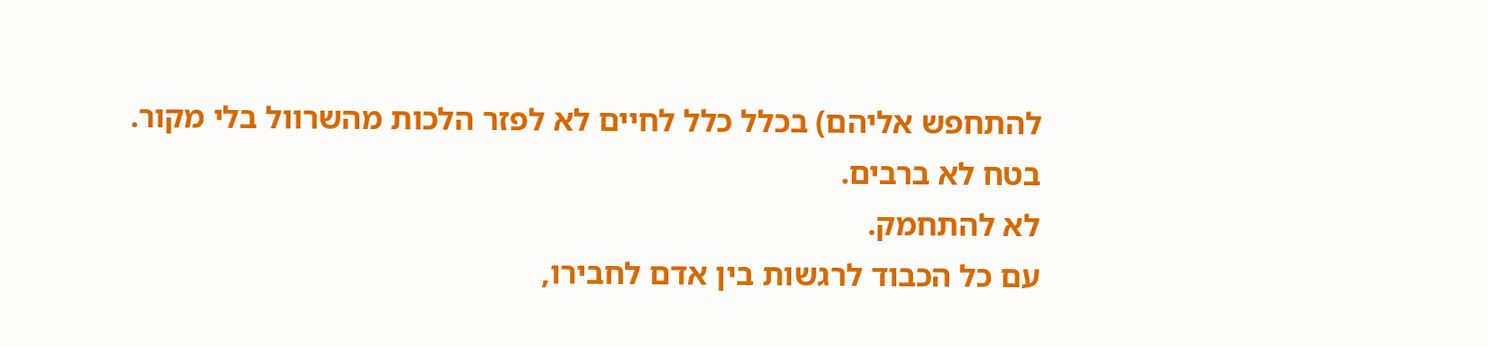להתחפש אליהם) בכלל כלל לחיים לא לפזר הלכות מהשרוול בלי מקור. בטח לא ברבים.
לא להתחמק.
עם כל הכבוד לרגשות בין אדם לחבירו,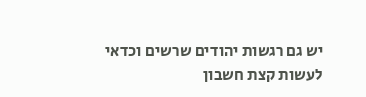יש גם רגשות יהודים שרשים וכדאי לעשות קצת חשבון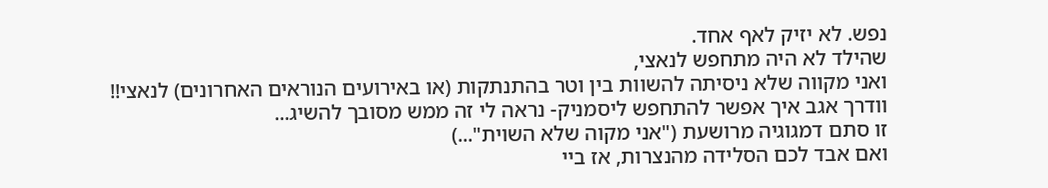נפש. לא יזיק לאף אחד.
שהילד לא היה מתחפש לנאצי,
ואני מקווה שלא ניסיתה להשוות בין וטר בהתנתקות (או באירועים הנוראים האחרונים) לנאצי!!
וודרך אגב איך אפשר להתחפש ליסמניק- נראה לי זה ממש מסובך להשיג...
זו סתם דמגוגיה מרושעת ("אני מקוה שלא השוית"...)
ואם אבד לכם הסלידה מהנצרות, אז ביי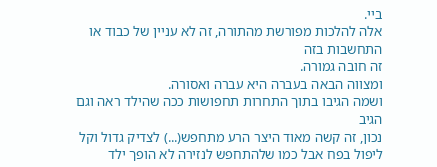ביי.
אלה להלכות מפורשת מהתורה, זה לא עניין של כבוד או התחשבות בזה
זה חובה גמורה.
ומצווה הבאה בעברה היא עברה ואסורה.
ושמה הגיבו בתוך התחרות תחפושות ככה שהילד ראה וגם הגיב
נכון, זה קשה מאוד היצר הרע מתחפש(...) לצדיק גדול וקל ליפול בפח אבל כמו שלהתחפש לנזירה לא הופך ילד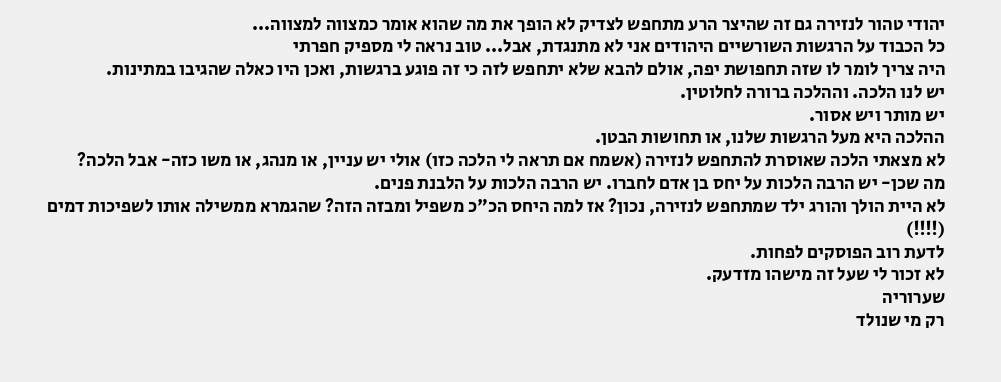יהודי טהור לנזירה גם זה שהיצר הרע מתחפש לצדיק לא הופך את מה שהוא אומר כמצווה למצווה...
כל הכבוד על הרגשות השורשיים היהודים אני לא מתנגדת, אבל... טוב נראה לי מספיק חפרתי
היה צריך לומר לו שזה תחפושת יפה, אולם להבא שלא יתחפש לזה כי זה פוגע ברגשות, ואכן היו כאלה שהגיבו במתינות.
יש לנו הלכה. וההלכה ברורה לחלוטין.
יש מותר ויש אסור.
ההלכה היא מעל הרגשות שלנו, או תחושות הבטן.
לא מצאתי הלכה שאוסרת להתחפש לנזירה (אשמח אם תראה לי הלכה כזו) אולי יש עניין, או מנהג, או משו כזה- אבל הלכה?
מה שכן- יש הרבה הלכות על יחס בן אדם לחברו. יש הרבה הלכות על הלבנת פנים.
לא היית הולך והורג ילד שמתחפש לנזירה, נכון? אז למה היחס הכ"כ משפיל ומבזה הזה? שהגמרא ממשילה אותו לשפיכות דמים (!!!!)
לדעת רוב הפוסקים לפחות.
לא זכור לי שעל זה מישהו מזדעק.
שערוריה
רק מי שנולד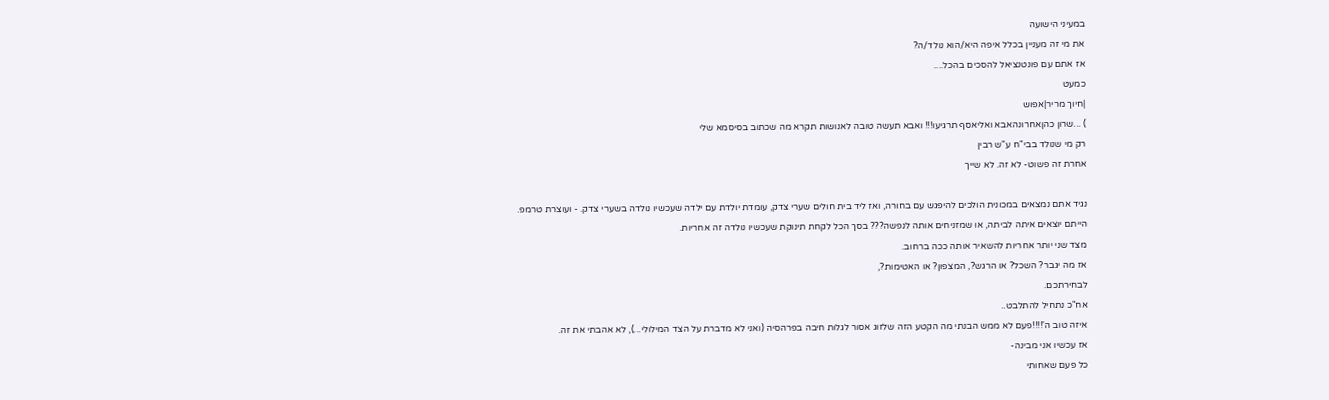במעיני הישועה
את מי זה מעניין בכלל איפה היא/הוא נולד/ה?
אז אתם עם פונטנציאל להסכים בהכל....
כמעט
|חיוך מריר|אפוש
) ...שרון כהןאחרונהאבא ואליאסף תרגיעו!!! ואבא תעשה טובה לאנושות תקרא מה שכתוב בסיסמא שלי
רק מי שנולד בבי"ח ע"ש רבין
אחרת זה פשוט- לא זה. לא שייך

נגיד אתם נמצאים במכונית הולכים להיפגש עם בחורה, ואז ליד בית חולים שערי צדק, עומדת יולדת עם ילדה שעכשיו נולדה בשערי צדק. - ועוצרת טרמפ.
הייתם יוצאים איתה לביתה, או שמזניחים אותה לנפשה??? בסך הכל לקחת תינוקת שעכשיו נולדה זה אחריות.
מצד שני יותר אחריות להשאיר אותה ככה ברחוב.
אז מה יגבר? השכל? או הרגש?, המצפון? או האטימות?,
לבחירתכם.
אח"כ נתחיל להתלבט..
איזה טוב ה'!!!!פעם לא ממש הבנתי מה הקטע הזה שלזוג אסור לגלות חיבה בפרהסיה (ואני לא מדברת על הצד המילולי...), לא אהבתי את זה.
אז עכשיו אני מבינה-
כל פעם שאחותי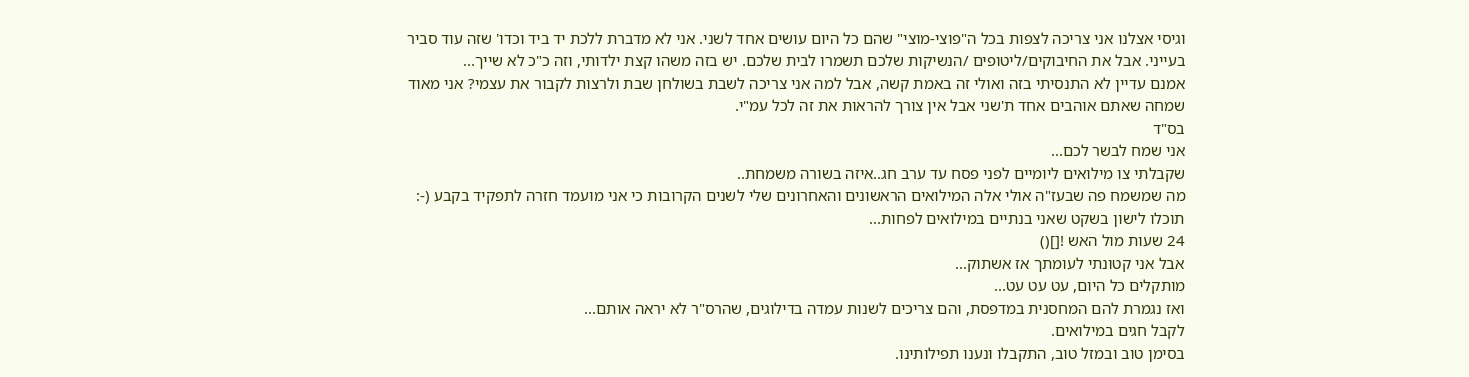וגיסי אצלנו אני צריכה לצפות בכל ה"פוצי-מוצי" שהם כל היום עושים אחד לשני. אני לא מדברת ללכת יד ביד וכדו' שזה עוד סביר בעייני. אבל את החיבוקים/ליטופים /הנשיקות שלכם תשמרו לבית שלכם. יש בזה משהו קצת ילדותי, וזה כ"כ לא שייך...
אמנם עדיין לא התנסיתי בזה ואולי זה באמת קשה, אבל למה אני צריכה לשבת בשולחן שבת ולרצות לקבור את עצמי? אני מאוד שמחה שאתם אוהבים אחד ת'שני אבל אין צורך להראות את זה לכל עמ"י.
בס"ד
אני שמח לבשר לכם...
שקבלתי צו מילואים ליומיים לפני פסח עד ערב חג..איזה בשורה משמחת..
מה שמשמח פה שבעז"ה אולי אלה המילואים הראשונים והאחרונים שלי לשנים הקרובות כי אני מועמד חזרה לתפקיד בקבע (-:
תוכלו לישון בשקט שאני בנתיים במילואים לפחות...
24 שעות מול האש ![]()
אבל אני קטונתי לעומתך אז אשתוק...
מותקלים כל היום, עט עט עט...
ואז נגמרת להם המחסנית במדפסת, והם צריכים לשנות עמדה בדילוגים, שהרס"ר לא יראה אותם...
לקבל חגים במילואים.
בסימן טוב ובמזל טוב, התקבלו ונענו תפילותינו.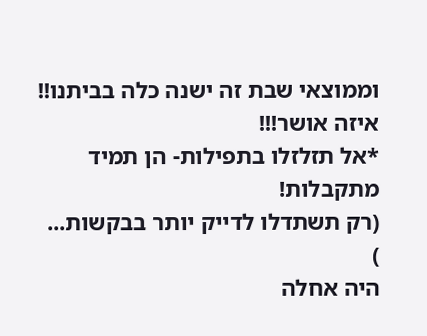וממוצאי שבת זה ישנה כלה בביתנו!!
איזה אושר!!!
*אל תזלזלו בתפילות- הן תמיד מתקבלות!
(רק תשתדלו לדייק יותר בבקשות...
)
היה אחלה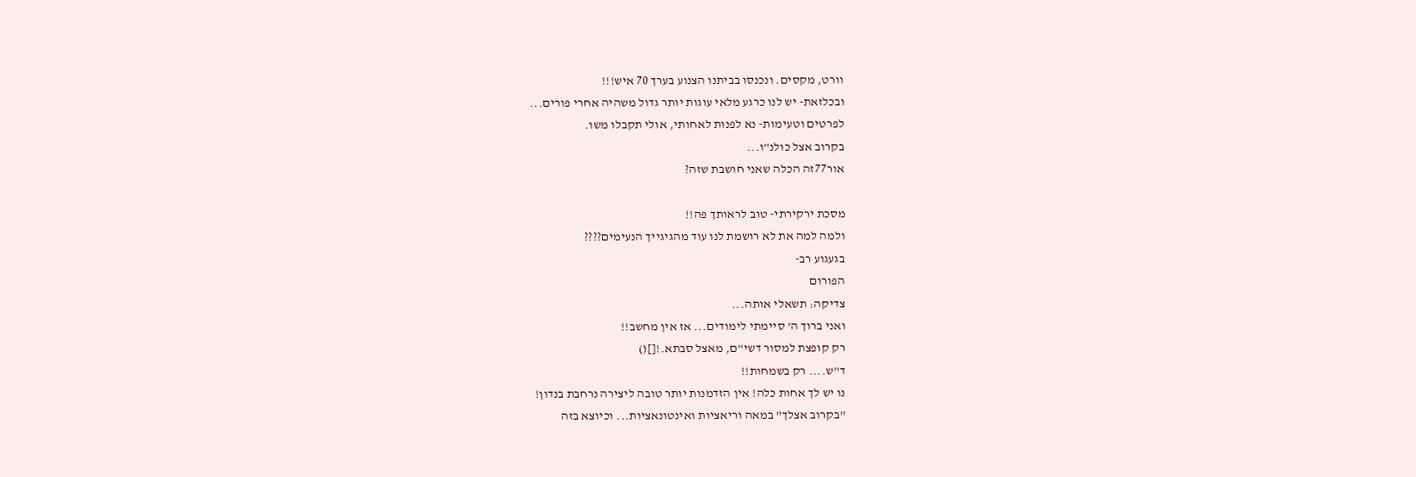וורט, מקסים. ונכנסו בביתנו הצנוע בערך 70 איש!!!
ובכלזאת- יש לנו כרגע מלאי עוגות יותר גדול משהיה אחרי פורים...
לפרטים וטעימות- נא לפנות לאחותי, אולי תקבלו משו.
בקרוב אצל כולנ"ו...
אור77זה הכלה שאני חושבת שזה?

מסכת ירקירתי- טוב לראותך פה!!
ולמה למה את לא רושמת לנו עוד מהגיגייך הנעימים????
בגעגוע רב-
הפורום
צדיקה: תשאלי אותה...
ואני ברוך ה' סיימתי לימודים... אז אין מחשב!!
רק קופצת למסור דשי"ם, מאצל סבתא.![]()
ד"ש.... רק בשמחות!!
נו יש לך אחות כלה! אין הזדמנות יותר טובה ליצירה נרחבת בנדון!
"בקרוב אצלך" במאה וריאציות ואינטונאציות... וכיוצא בזה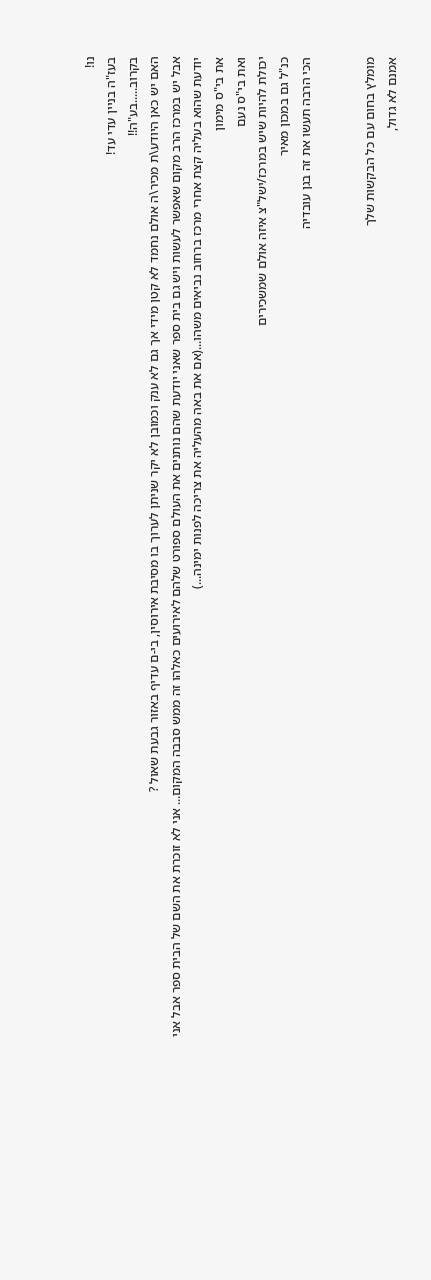נו!
בעז"ה בניין עדי עד!
בקרוב.....בע"ה!!
האם יש כאן היודע\ת מכיר\ה אולם נחמד לא קטן מידי אך גם לא ענק וכמובן לא יקר שניתן לערוך בו מסיבת אירוסין, בי-ם עדיף באזור גבעת שאול ?
אבל יש במרכז הרב מקום שאפשר לעשות ויש גם בית ספר שאני יודעת שהם נותנים את העולם ספורט שלהם לאירועים כאלהו זה ממש סבבה המקום... אני לא זוכרת את השם של הבית ספר אבל אני יודעת שהוא בעליה קצת אחרי מרכז ברחוב נביאים משהו...(אם את באה מהעליה את צריכה לפנות ימינה...)
את בי"ס מימון
ואת בי"ס נעם
יכולת להיות שיש במרכז/ישל"צ איזה אולם שמשכירים
כנ"ל גם במכון מאיר
הכי הרבה תעשו את זה בגן עובדיה


מומלץ בחום עם כל הבקשות שלך
אמנם לא גדול,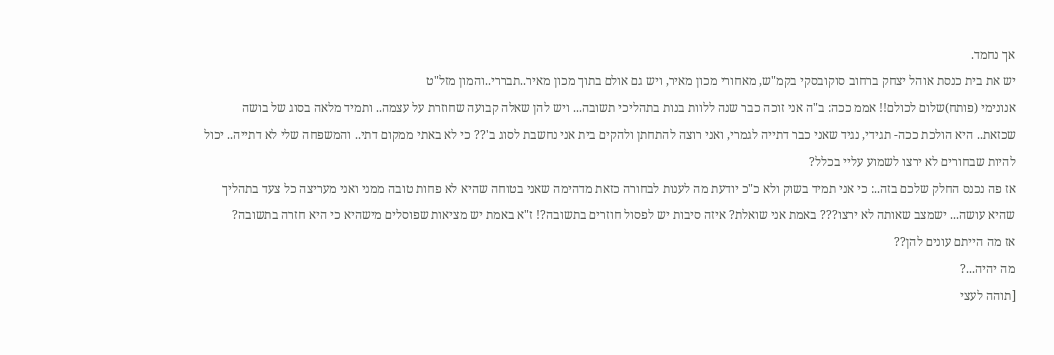אך נחמד.
יש את בית כנסת אוהל יצחק ברחוב סוקובסקי בקמ"ש, מאחורי מכון מאיר, ויש גם אולם בתוך מכון מאיר..תבררי..והמון מזל"ט
אנונימי (פותח)שלום לכולם!! אממ ככה: ב"ה אני זוכה כבר שנה ללוות בנות בתהליכי תשובה... ויש להן שאלה קבועה שחוזרת על עצמה.. ותמיד מלאה בסוג של בושה שכזאת.. היא הולכת ככה- תגידי, נגיד שאני כבר דתייה לגמרי, ואני רוצה להתחתן ולהקים בית אני נחשבת לסוג ב'?? כי לא באתי ממקום דתי.. והמשפחה שלי לא דתייה.. יכול להיות שבחורים לא ירצו לשמוע עליי בכלל?
אז פה נכנס החלק שלכם בזה..: כי אני תמיד בשוק ולא כ"כ יודעת מה לענות לבחורה כזאת מדהימה שאני בטוחה שהיא לא פחות טובה ממני ואני מעריצה כל צעד בתהליך שהיא עושה... ישמצב שאותה לא ירצו??? באמת אני שואלת? איזה סיבות יש לפסול חוזרים בתשובה?! ז"א באמת יש מציאות שפוסלים מישהיא כי היא חזרה בתשובה?
אז מה הייתם עונים להן??
מה יהיה...?
[תוהה לעצי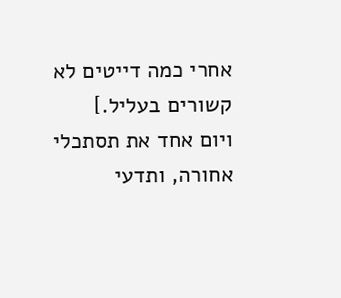אחרי כמה דייטים לא קשורים בעליל.]
ויום אחד את תסתכלי אחורה, ותדעי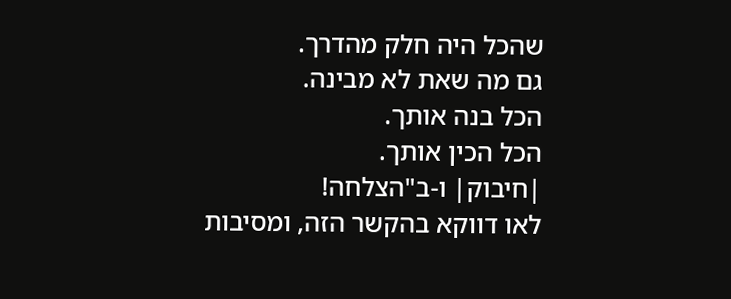שהכל היה חלק מהדרך.
גם מה שאת לא מבינה.
הכל בנה אותך.
הכל הכין אותך.
|חיבוק| ו-ב"הצלחה!
לאו דווקא בהקשר הזה, ומסיבות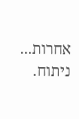אחרות...
ניתוח.